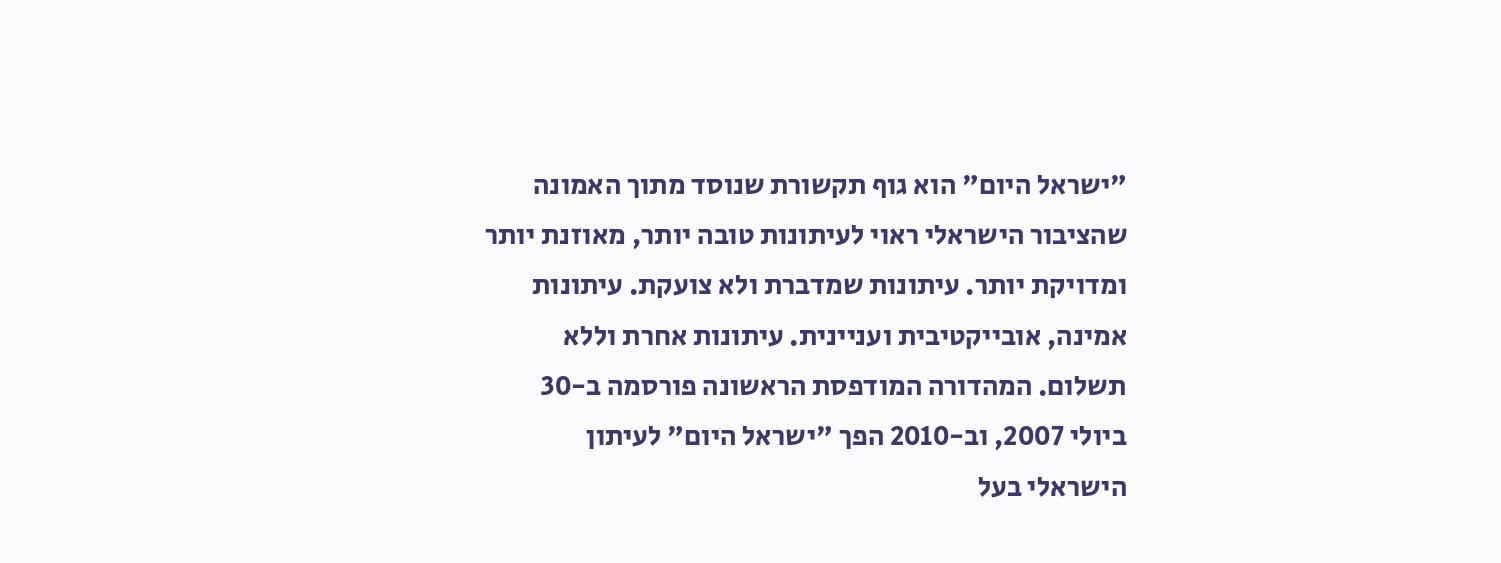"ישראל היום" הוא גוף תקשורת שנוסד מתוך האמונה שהציבור הישראלי ראוי לעיתונות טובה יותר, מאוזנת יותר ומדויקת יותר. עיתונות שמדברת ולא צועקת. עיתונות אמינה, אובייקטיבית ועניינית. עיתונות אחרת וללא תשלום. המהדורה המודפסת הראשונה פורסמה ב-30 ביולי 2007, וב-2010 הפך "ישראל היום" לעיתון הישראלי בעל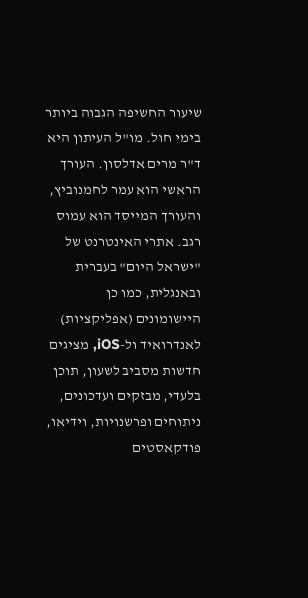שיעור החשיפה הגבוה ביותר בימי חול. מו"ל העיתון היא ד"ר מרים אדלסון. העורך הראשי הוא עמר לחמנוביץ, והעורך המייסד הוא עמוס רגב. אתרי האינטרנט של "ישראל היום" בעברית ובאנגלית, כמו כן היישומונים (אפליקציות) לאנדרואיד ול-iOS, מציגים חדשות מסביב לשעון, תוכן בלעדי, מבזקים ועדכונים, ניתוחים ופרשנויות, וידיאו, פודקאסטים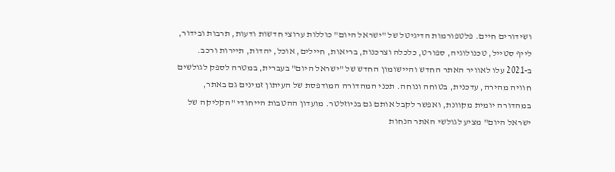ושידורים חיים. פלטפורמות הדיגיטל של "ישראל היום" כוללות ערוצי חדשות ודעות, תרבות ובידור, לייף סטייל, טכנולוגיה, ספורט, כלכלה וצרכנות, בריאות, חיילים, אוכל, יהדות, תיירות ורכב. ב-2021 עלו לאוויר האתר החדש והיישומון החדש של "ישראל היום" בעברית, במטרה לספק לגולשים חוויה מהירה, עדכנית, בטוחה ונוחה. תכני המהדורה המודפסת של העיתון זמינים גם באתר, במהדורה יומית מקוונת, ואפשר לקבל אותם גם בניוזלטר. מועדון ההטבות הייחודי "הקליקה של ישראל היום" מציע לגולשי האתר הנחות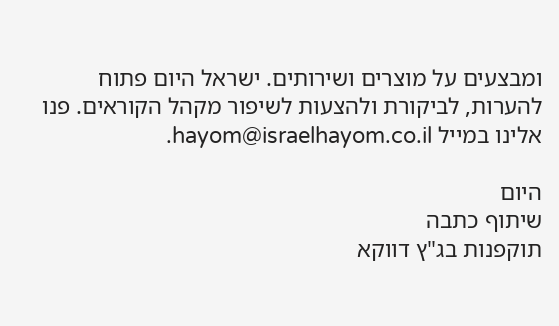ומבצעים על מוצרים ושירותים. ישראל היום פתוח להערות, לביקורת ולהצעות לשיפור מקהל הקוראים. פנו אלינו במייל hayom@israelhayom.co.il.

היום
שיתוף כתבה
תוקפנות בג"ץ דווקא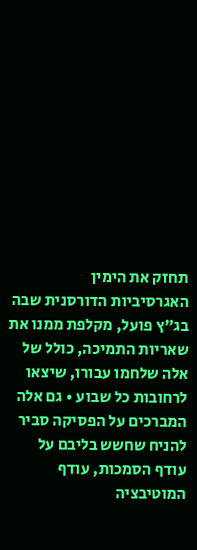תחזק את הימין
האגרסיביות הדורסנית שבה בג"ץ פועל, מקלפת ממנו את שאריות התמיכה, כולל של אלה שלחמו עבורו, שיצאו לרחובות כל שבוע • גם אלה המברכים על הפסיקה סביר להניח שחשש בליבם על עודף הסמכות, עודף המוטיבציה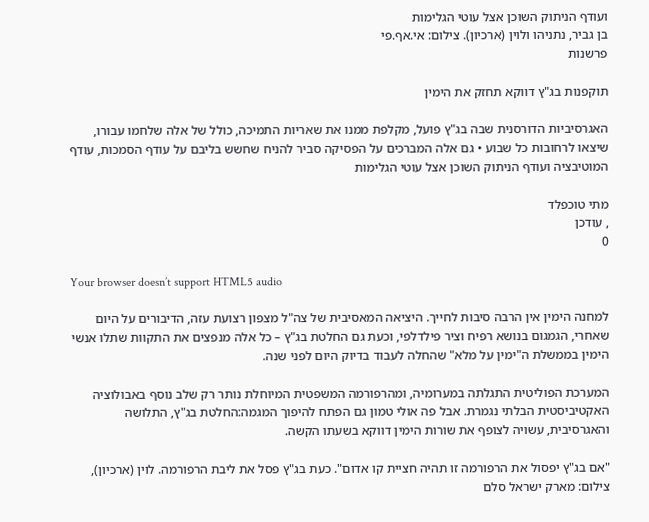ועודף הניתוק השוכן אצל עוטי הגלימות
בן גביר, נתניהו ולוין (ארכיון). צילום: אי.אף.פי
פרשנות

תוקפנות בג"ץ דווקא תחזק את הימין

האגרסיביות הדורסנית שבה בג"ץ פועל, מקלפת ממנו את שאריות התמיכה, כולל של אלה שלחמו עבורו, שיצאו לרחובות כל שבוע • גם אלה המברכים על הפסיקה סביר להניח שחשש בליבם על עודף הסמכות, עודף המוטיבציה ועודף הניתוק השוכן אצל עוטי הגלימות

מתי טוכפלד
, עודכן
0

Your browser doesn’t support HTML5 audio

למחנה הימין אין הרבה סיבות לחייך. היציאה המאסיבית של צה"ל מצפון רצועת עזה, הדיבורים על היום שאחרי, הגמגום בנושא רפיח וציר פילדלפי, וכעת גם החלטת בג"ץ – כל אלה מנפצים את התקוות שתלו אנשי הימין בממשלת ה"ימין על מלא" שהחלה לעבוד בדיוק היום לפני שנה.

המערכת הפוליטית התגלתה במערומיה, ומהרפורמה המשפטית המיוחלת נותר רק שלב נוסף באבולוציה האקטיביסטית הבלתי נגמרת. אבל פה אולי טמון גם הפתח להיפוך המגמה:החלטת בג"ץ, התלושה והאגרסיבית, עשויה לצופף את שורות הימין דווקא בשעתו הקשה.

"אם בג"ץ יפסול את הרפורמה זו תהיה חציית קו אדום". כעת בג"ץ פסל את ליבת הרפורמה. לוין (ארכיון), צילום: מארק ישראל סלם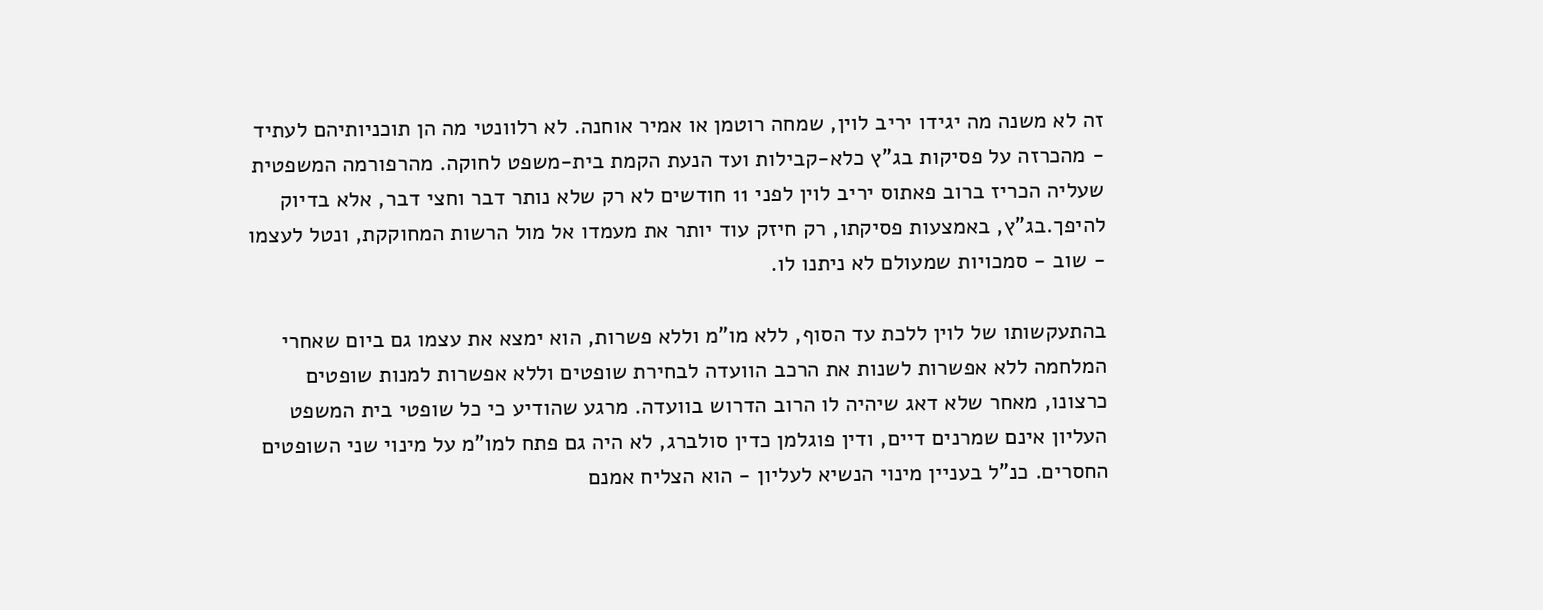זה לא משנה מה יגידו יריב לוין, שמחה רוטמן או אמיר אוחנה. לא רלוונטי מה הן תוכניותיהם לעתיד - מהכרזה על פסיקות בג"ץ כלא-קבילות ועד הנעת הקמת בית-משפט לחוקה. מהרפורמה המשפטית שעליה הכריז ברוב פאתוס יריב לוין לפני 11 חודשים לא רק שלא נותר דבר וחצי דבר, אלא בדיוק להיפך.בג"ץ, באמצעות פסיקתו, רק חיזק עוד יותר את מעמדו אל מול הרשות המחוקקת, ונטל לעצמו - שוב - סמכויות שמעולם לא ניתנו לו.

בהתעקשותו של לוין ללכת עד הסוף, ללא מו"מ וללא פשרות, הוא ימצא את עצמו גם ביום שאחרי המלחמה ללא אפשרות לשנות את הרכב הוועדה לבחירת שופטים וללא אפשרות למנות שופטים כרצונו, מאחר שלא דאג שיהיה לו הרוב הדרוש בוועדה. מרגע שהודיע כי כל שופטי בית המשפט העליון אינם שמרנים דיים, ודין פוגלמן כדין סולברג, לא היה גם פתח למו"מ על מינוי שני השופטים החסרים. כנ"ל בעניין מינוי הנשיא לעליון - הוא הצליח אמנם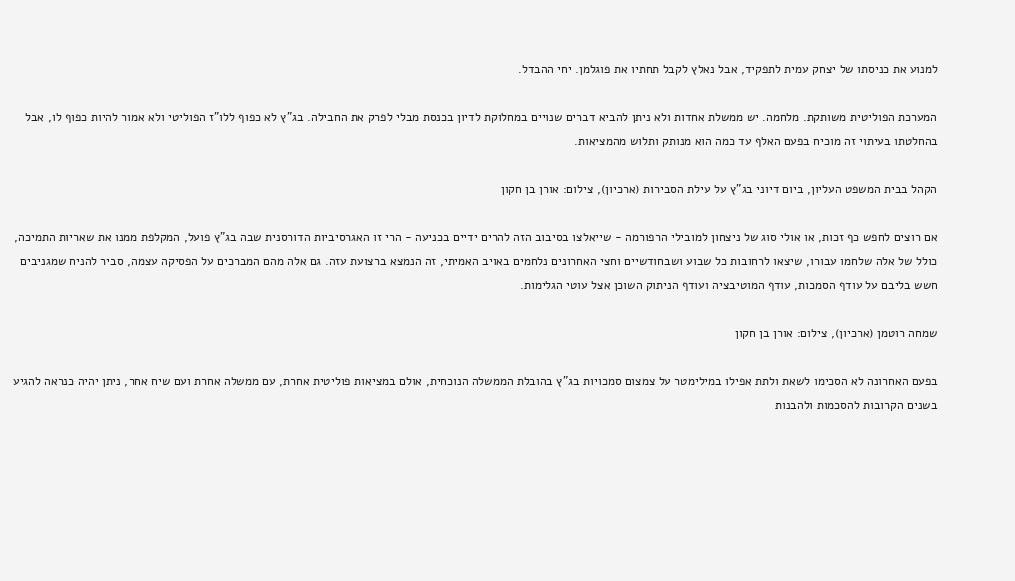למנוע את כניסתו של יצחק עמית לתפקיד, אבל נאלץ לקבל תחתיו את פוגלמן. יחי ההבדל.

המערכת הפוליטית משותקת. מלחמה. יש ממשלת אחדות ולא ניתן להביא דברים שנויים במחלוקת לדיון בכנסת מבלי לפרק את החבילה. בג"ץ לא כפוף ללו"ז הפוליטי ולא אמור להיות כפוף לו, אבל בהחלטתו בעיתוי זה מוכיח בפעם האלף עד כמה הוא מנותק ותלוש מהמציאות.

הקהל בבית המשפט העליון, ביום דיוני בג"ץ על עילת הסבירות (ארכיון), צילום: אורן בן חקון

אם רוצים לחפש כף זכות, או אולי סוג של ניצחון למובילי הרפורמה - שייאלצו בסיבוב הזה להרים ידיים בכניעה - הרי זו האגרסיביות הדורסנית שבה בג"ץ פועל, המקלפת ממנו את שאריות התמיכה, כולל של אלה שלחמו עבורו, שיצאו לרחובות כל שבוע ושבחודשיים וחצי האחרונים נלחמים באויב האמיתי, זה הנמצא ברצועת עזה. גם אלה מהם המברכים על הפסיקה עצמה, סביר להניח שמגניבים חשש בליבם על עודף הסמכות, עודף המוטיבציה ועודף הניתוק השוכן אצל עוטי הגלימות.

שמחה רוטמן (ארכיון), צילום: אורן בן חקון

בפעם האחרונה לא הסכימו לשאת ולתת אפילו במילימטר על צמצום סמכויות בג"ץ בהובלת הממשלה הנוכחית, אולם במציאות פוליטית אחרת, עם ממשלה אחרת ועם שיח אחר, ניתן יהיה כנראה להגיע בשנים הקרובות להסכמות ולהבנות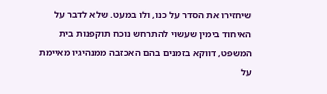שיחזירו את הסדר על כנו, ולו במעט. שלא לדבר על האיחוד בימין שעשוי להתרחש נוכח תוקפנות בית המשפט, דווקא בזמנים בהם האכזבה ממנהיגיו מאיימת על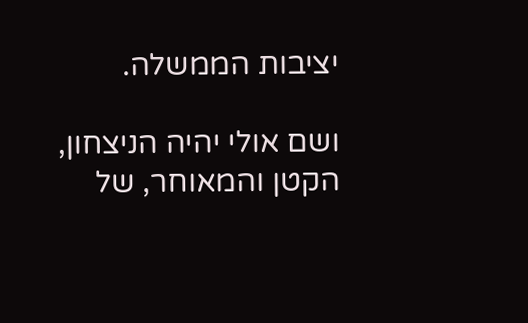יציבות הממשלה.

ושם אולי יהיה הניצחון, הקטן והמאוחר, של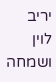יריב לוין ושמחה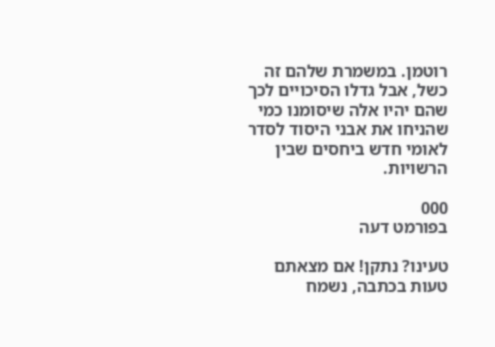רוטמן. במשמרת שלהם זה כשל, אבל גדלו הסיכויים לכך שהם יהיו אלה שיסומנו כמי שהניחו את אבני היסוד לסדר לאומי חדש ביחסים שבין הרשויות.

000
בפורמט דעה

טעינו? נתקן! אם מצאתם טעות בכתבה, נשמח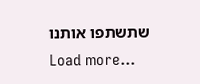שתשתפו אותנו
Load more...